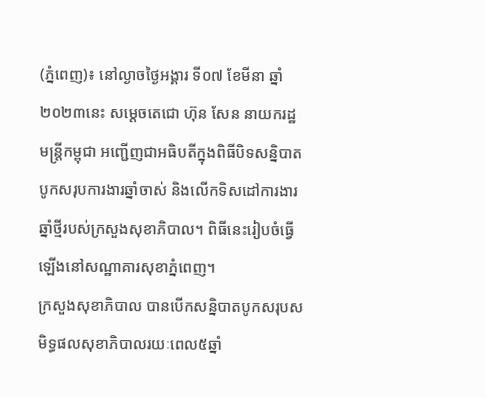(ភ្នំពេញ)៖ នៅល្ងាចថ្ងៃអង្គារ ទី០៧ ខែមីនា ឆ្នាំ២០២៣នេះ សម្តេចតេជោ ហ៊ុន សែន នាយករដ្ឋ មន្ត្រីកម្ពុជា អញ្ជើញជាអធិបតីក្នុងពិធីបិទសន្និបាតបូកសរុបការងារឆ្នាំចាស់ និងលើកទិសដៅការងារឆ្នាំថ្មីរបស់ក្រសួងសុខាភិបាល។ ពិធីនេះរៀបចំធ្វើឡើងនៅសណ្ឋាគារសុខាភ្នំពេញ។
ក្រសួងសុខាភិបាល បានបើកសន្និបាតបូកសរុបសមិទ្ធផលសុខាភិបាលរយៈពេល៥ឆ្នាំ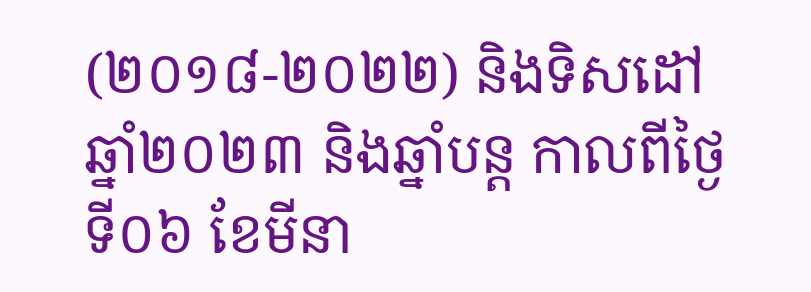(២០១៨-២០២២) និងទិសដៅឆ្នាំ២០២៣ និងឆ្នាំបន្ត កាលពីថ្ងៃទី០៦ ខែមីនា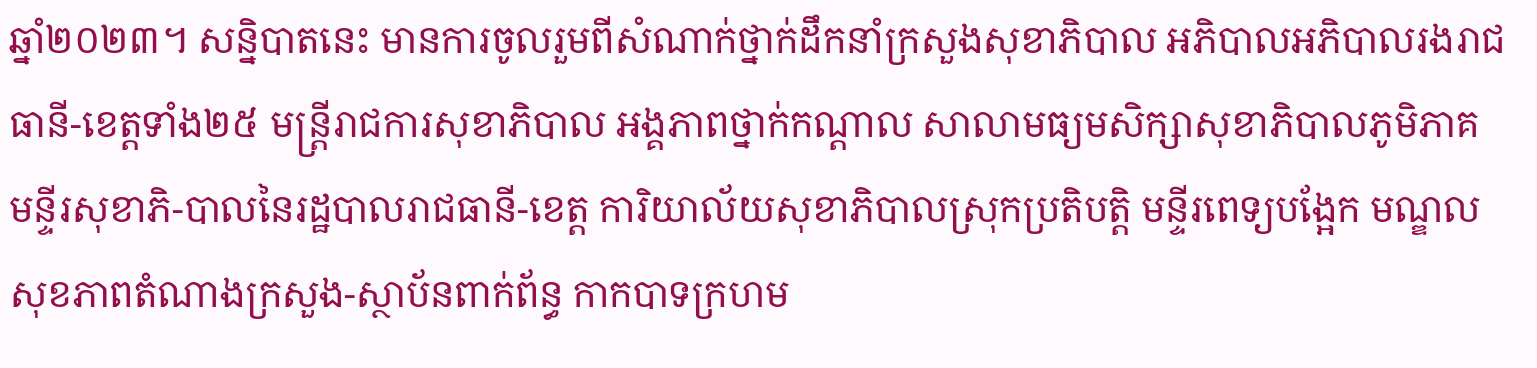ឆ្នាំ២០២៣។ សន្និបាតនេះ មានការចូលរួមពីសំណាក់ថ្នាក់ដឹកនាំក្រសួងសុខាភិបាល អភិបាលអភិបាលរងរាជធានី-ខេត្តទាំង២៥ មន្ត្រីរាជការសុខាភិបាល អង្គភាពថ្នាក់កណ្តាល សាលាមធ្យមសិក្សាសុខាភិបាលភូមិភាគ មន្ទីរសុខាភិ-បាលនៃរដ្ឋបាលរាជធានី-ខេត្ត ការិយាល័យសុខាភិបាលស្រុកប្រតិបត្តិ មន្ទីរពេទ្យបង្អែក មណ្ឌលសុខភាពតំណាងក្រសួង-ស្ថាប័នពាក់ព័ន្ធ កាកបាទក្រហម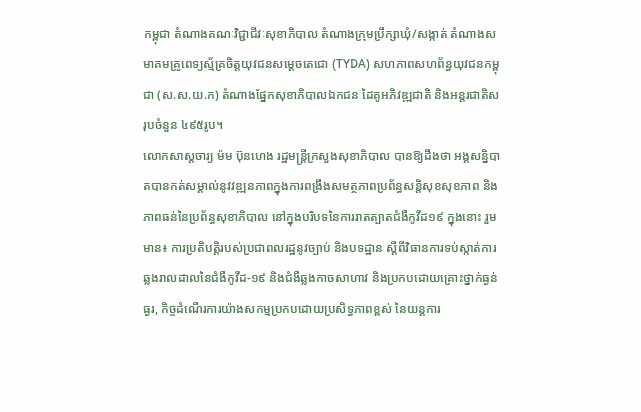កម្ពុជា តំណាងគណៈវិជ្ជាជីវៈសុខាភិបាល តំណាងក្រុមប្រឹក្សាឃុំ/សង្កាត់ តំណាងសមាគមគ្រូពេទ្យស្ម័គ្រចិត្តយុវជនសម្តេចតេជោ (TYDA) សហភាពសហព័ន្ធយុវជនកម្ពុជា (ស.ស.យ.ក) តំណាងផ្នែកសុខាភិបាលឯកជន ដៃគូអភិវឌ្ឍជាតិ និងអន្តរជាតិសរុបចំនួន ៤៩៥រូប។
លោកសាស្តចារ្យ ម៉ម ប៊ុនហេង រដ្ឋមន្ត្រីក្រសួងសុខាភិបាល បានឱ្យដឹងថា អង្គសន្និបាតបានកត់សម្គាល់នូវវឌ្ឍនភាពក្នុងការពង្រឹងសមត្ថភាពប្រព័ន្ធសន្តិសុខសុខភាព និងភាពធន់នៃប្រព័ន្ធសុខាភិបាល នៅក្នុងបរិបទនៃការរាតត្បាតជំងឺកូវីដ១៩ ក្នុងនោះ រួមមាន៖ ការប្រតិបត្តិរបស់ប្រជាពលរដ្ឋនូវច្បាប់ និងបទដ្ឋាន ស្តីពីវិធានការទប់ស្កាត់ការឆ្លងរាលដាលនៃជំងឺកូវីដ-១៩ និងជំងឺឆ្លងកាចសាហាវ និងប្រកបដោយគ្រោះថ្នាក់ធ្ងន់ធ្ងរ, កិច្ចដំណើរការយ៉ាងសកម្មប្រកបដោយប្រសិទ្ធភាពខ្ពស់ នៃយន្តការ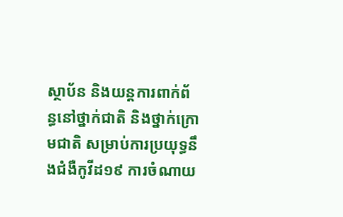ស្ថាប័ន និងយន្តការពាក់ព័ន្ធនៅថ្នាក់ជាតិ និងថ្នាក់ក្រោមជាតិ សម្រាប់ការប្រយុទ្ធនឹងជំងឺកូវីដ១៩ ការចំណាយ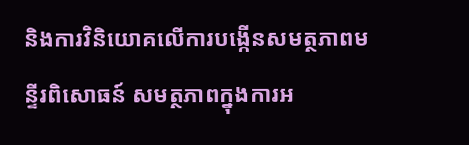និងការវិនិយោគលើការបង្កើនសមត្ថភាពមន្ទីរពិសោធន៍ សមត្ថភាពក្នុងការអ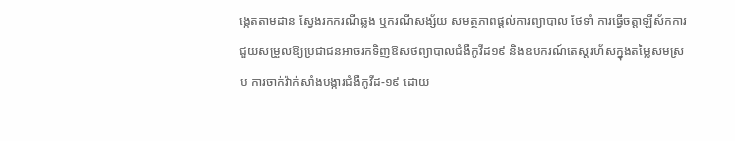ង្កេតតាមដាន ស្វែងរកករណីឆ្លង ឬករណីសង្ស័យ សមត្ថភាពផ្តល់ការព្យាបាល ថែទាំ ការធ្វើចត្តាឡីស័កការជួយសម្រួលឱ្យប្រជាជនអាចរកទិញឱសថព្យាបាលជំងឺកូវីដ១៩ និងឧបករណ៍តេស្តរហ័សក្នុងតម្លៃសមស្រប ការចាក់វ៉ាក់សាំងបង្ការជំងឺកូវីដ-១៩ ដោយ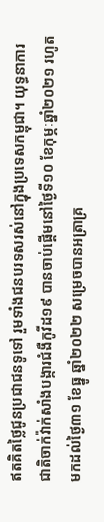ឥតគិតថ្លៃជូនប្រជាជនទូទៅ រួមទាំងជនបរទសរស់នៅក្នុងប្រទេសកម្ពុជា។ យុទ្ធនាការជាតិចាក់វ៉ាក់សាំងបង្ការជំងឺកូវីដ១៩ បានចាប់ផ្តើមនៅថ្ងៃទី១០ ខែកុម្ភៈឆ្នាំ២០២១ រហូតមកដល់ថ្ងៃ៣១ ខែធ្នូ ឆ្នាំ២០២២ សម្រេចបានអត្រាគ្រ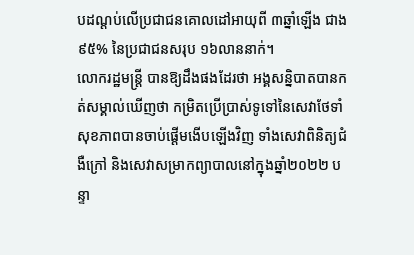បដណ្តប់លើប្រជាជនគោលដៅអាយុពី ៣ឆ្នាំឡើង ជាង ៩៥% នៃប្រជាជនសរុប ១៦លាននាក់។
លោករដ្ឋមន្ត្រី បានឱ្យដឹងផងដែរថា អង្គសន្និបាតបានកត់សម្គាល់ឃើញថា កម្រិតប្រើប្រាស់ទូទៅនៃសេវាថែទាំសុខភាពបានចាប់ផ្តើមងើបឡើងវិញ ទាំងសេវាពិនិត្យជំងឺក្រៅ និងសេវាសម្រាកព្យាបាលនៅក្នុងឆ្នាំ២០២២ បន្ទា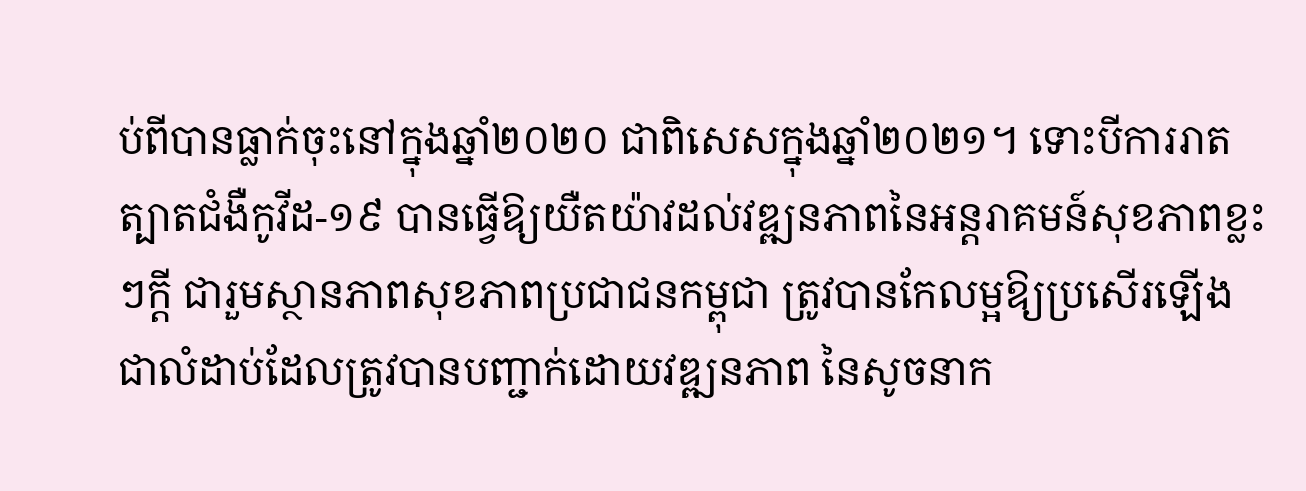ប់ពីបានធ្លាក់ចុះនៅក្នុងឆ្នាំ២០២០ ជាពិសេសក្នុងឆ្នាំ២០២១។ ទោះបីការរាតត្បាតជំងឺកូវីដ-១៩ បានធ្វើឱ្យយឺតយ៉ាវដល់វឌ្ឍនភាពនៃអន្តរាគមន៍សុខភាពខ្លះៗក្តី ជារួមស្ថានភាពសុខភាពប្រជាជនកម្ពុជា ត្រូវបានកែលម្អឱ្យប្រសើរឡើងជាលំដាប់ដែលត្រូវបានបញ្ជាក់ដោយវឌ្ឍនភាព នៃសូចនាក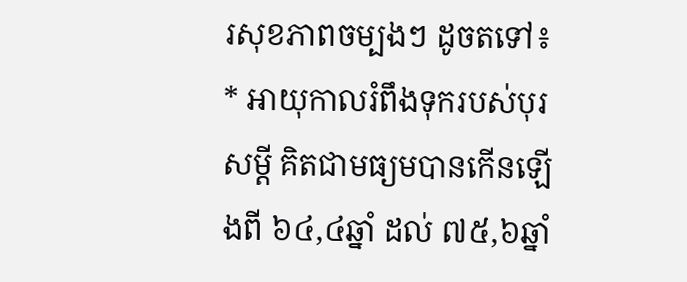រសុខភាពចម្បងៗ ដូចតទៅ៖
* អាយុកាលរំពឹងទុករបស់បុរសម្តី គិតជាមធ្យមបានកើនឡើងពី ៦៤,៤ឆ្នាំ ដល់ ៧៥,៦ឆ្នាំ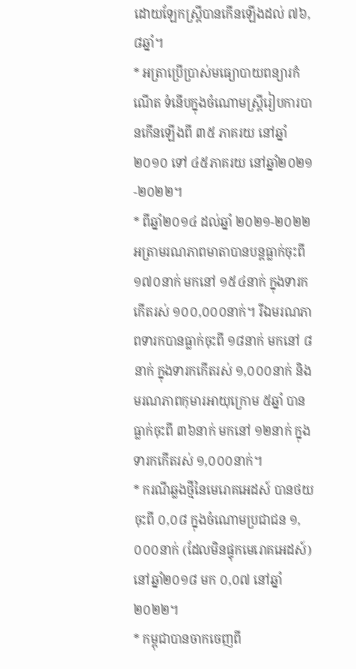ដោយឡែកស្ត្រីបានកើនឡើងដល់ ៧៦,៨ឆ្នាំ។
* អត្រាប្រើប្រាស់មធ្យោបាយពន្យារកំណើត ទំនើបក្នុងចំណោមស្ត្រីរៀបការបានកើនឡើងពី ៣៥ ភាគរយ នៅឆ្នាំ២០១០ ទៅ ៤៥ភាគរយ នៅឆ្នាំ២០២១-២០២២។
* ពីឆ្នាំ២០១៤ ដល់ឆ្នាំ ២០២១-២០២២ អត្រាមរណភាពមាតាបានបន្តធ្លាក់ចុះពី ១៧០នាក់ មកនៅ ១៥៤នាក់ ក្នុងទារកកើតរស់ ១០០,០០០នាក់។ រីឯមរណភាពទារកបានធ្លាក់ចុះពី ១៨នាក់ មកនៅ ៨នាក់ ក្នុងទារកកើតរស់ ១,០០០នាក់ និងមរណភាពកុមារអាយុក្រោម ៥ឆ្នាំ បានធ្លាក់ចុះពី ៣៦នាក់ មកនៅ ១២នាក់ ក្នុងទារកកើតរស់ ១,០០០នាក់។
* ករណីឆ្លងថ្មីនៃមេរោគអេដស៍ បានថយចុះពី ០,០៨ ក្នុងចំណោមប្រជាជន ១,០០០នាក់ (ដែលមិនផ្ទុកមេរោគអេដស៍) នៅឆ្នាំ២០១៨ មក ០,០៧ នៅឆ្នាំ២០២២។
* កម្ពុជាបានចាកចេញពី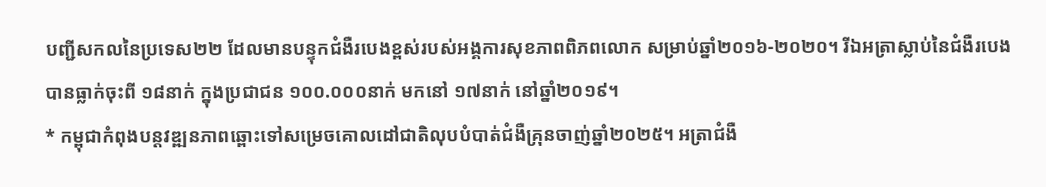បញ្ជីសកលនៃប្រទេស២២ ដែលមានបន្ទុកជំងឺរបេងខ្ពស់របស់អង្គការសុខភាពពិភពលោក សម្រាប់ឆ្នាំ២០១៦-២០២០។ រីឯអត្រាស្លាប់នៃជំងឺរបេង បានធ្លាក់ចុះពី ១៨នាក់ ក្នុងប្រជាជន ១០០.០០០នាក់ មកនៅ ១៧នាក់ នៅឆ្នាំ២០១៩។
* កម្ពុជាកំពុងបន្តវឌ្ឍនភាពឆ្ពោះទៅសម្រេចគោលដៅជាតិលុបបំបាត់ជំងឺគ្រុនចាញ់ឆ្នាំ២០២៥។ អត្រាជំងឺ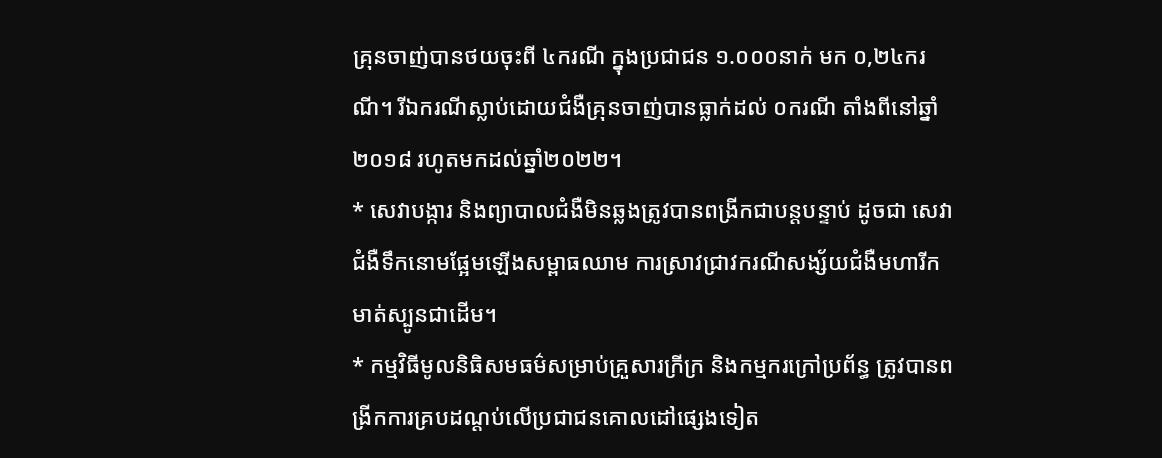គ្រុនចាញ់បានថយចុះពី ៤ករណី ក្នុងប្រជាជន ១.០០០នាក់ មក ០,២៤ករណី។ រីឯករណីស្លាប់ដោយជំងឺគ្រុនចាញ់បានធ្លាក់ដល់ ០ករណី តាំងពីនៅឆ្នាំ២០១៨ រហូតមកដល់ឆ្នាំ២០២២។
* សេវាបង្ការ និងព្យាបាលជំងឺមិនឆ្លងត្រូវបានពង្រីកជាបន្តបន្ទាប់ ដូចជា សេវាជំងឺទឹកនោមផ្អែមឡើងសម្ពាធឈាម ការស្រាវជ្រាវករណីសង្ស័យជំងឺមហារីកមាត់ស្បូនជាដើម។
* កម្មវិធីមូលនិធិសមធម៌សម្រាប់គ្រួសារក្រីក្រ និងកម្មករក្រៅប្រព័ន្ធ ត្រូវបានពង្រីកការគ្របដណ្ដប់លើប្រជាជនគោលដៅផ្សេងទៀត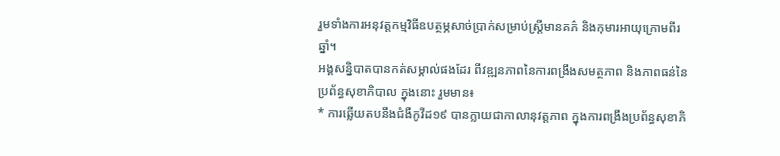រួមទាំងការអនុវត្តកម្មវិធីឧបត្ថម្ភសាច់ប្រាក់សម្រាប់ស្ត្រីមានគភ៌ និងកុមារអាយុក្រោមពីរឆ្នាំ។
អង្គសន្និបាតបានកត់សម្គាល់ផងដែរ ពីវឌ្ឍនភាពនៃការពង្រឹងសមត្ថភាព និងភាពធន់នៃប្រព័ន្ធសុខាភិបាល ក្នុងនោះ រួមមាន៖
* ការឆ្លើយតបនឹងជំងឺកូវីដ១៩ បានក្លាយជាកាលានុវត្តភាព ក្នុងការពង្រឹងប្រព័ន្ធសុខាភិ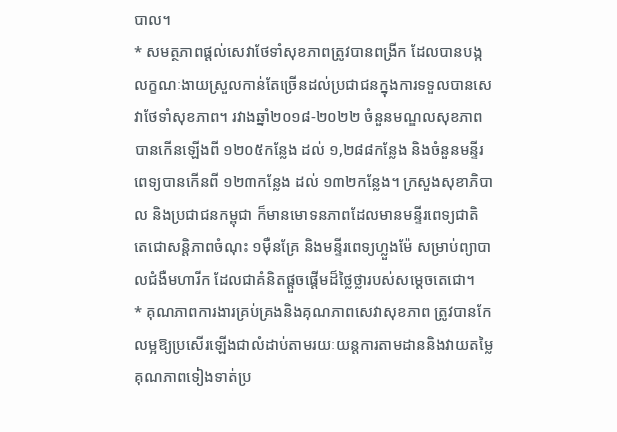បាល។
* សមត្ថភាពផ្តល់សេវាថែទាំសុខភាពត្រូវបានពង្រីក ដែលបានបង្កលក្ខណៈងាយស្រួលកាន់តែច្រើនដល់ប្រជាជនក្នុងការទទួលបានសេវាថែទាំសុខភាព។ រវាងឆ្នាំ២០១៨-២០២២ ចំនួនមណ្ឌលសុខភាពបានកើនឡើងពី ១២០៥កន្លែង ដល់ ១,២៨៨កន្លែង និងចំនួនមន្ទីរពេទ្យបានកើនពី ១២៣កន្លែង ដល់ ១៣២កន្លែង។ ក្រសួងសុខាភិបាល និងប្រជាជនកម្ពុជា ក៏មានមោទនភាពដែលមានមន្ទីរពេទ្យជាតិ តេជោសន្តិភាពចំណុះ ១ម៉ឺនគ្រែ និងមន្ទីរពេទ្យហ្លួងម៉ែ សម្រាប់ព្យាបាលជំងឺមហារីក ដែលជាគំនិតផ្ដួចផ្តើមដ៏ថ្លៃថ្លារបស់សម្ដេចតេជោ។
* គុណភាពការងារគ្រប់គ្រងនិងគុណភាពសេវាសុខភាព ត្រូវបានកែលម្អឱ្យប្រសើរឡើងជាលំដាប់តាមរយៈយន្តការតាមដាននិងវាយតម្លៃគុណភាពទៀងទាត់ប្រ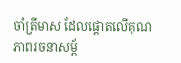ចាំត្រីមាស ដែលផ្តោតលើគុណភាពរចនាសម្ព័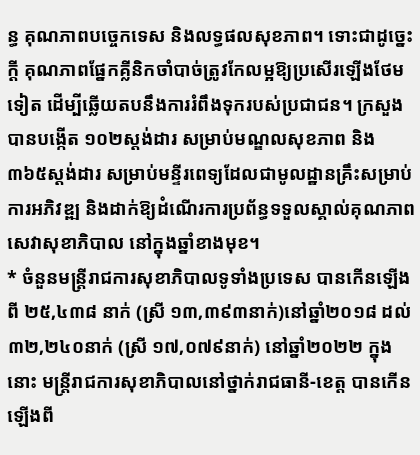ន្ធ គុណភាពបច្ចេកទេស និងលទ្ធផលសុខភាព។ ទោះជាដូច្នេះក្តី គុណភាពផ្នែកគ្លីនិកចាំបាច់ត្រូវកែលម្អឱ្យប្រសើរឡើងថែមទៀត ដើម្បីឆ្លើយតបនឹងការរំពឹងទុករបស់ប្រជាជន។ ក្រសួងបានបង្កើត ១០២ស្ដង់ដារ សម្រាប់មណ្ឌលសុខភាព និង ៣៦៥ស្ដង់ដារ សម្រាប់មន្ទីរពេទ្យដែលជាមូលដ្ឋានគ្រឹះសម្រាប់ការអភិវឌ្ឍ និងដាក់ឱ្យដំណើរការប្រព័ន្ធទទួលស្គាល់គុណភាពសេវាសុខាភិបាល នៅក្នុងឆ្នាំខាងមុខ។
* ចំនួនមន្ត្រីរាជការសុខាភិបាលទូទាំងប្រទេស បានកើនឡើងពី ២៥,៤៣៨ នាក់ (ស្រី ១៣,៣៩៣នាក់)នៅឆ្នាំ២០១៨ ដល់ ៣២,២៤០នាក់ (ស្រី ១៧,០៧៩នាក់) នៅឆ្នាំ២០២២ ក្នុងនោះ មន្ត្រីរាជការសុខាភិបាលនៅថ្នាក់រាជធានី-ខេត្ត បានកើនឡើងពី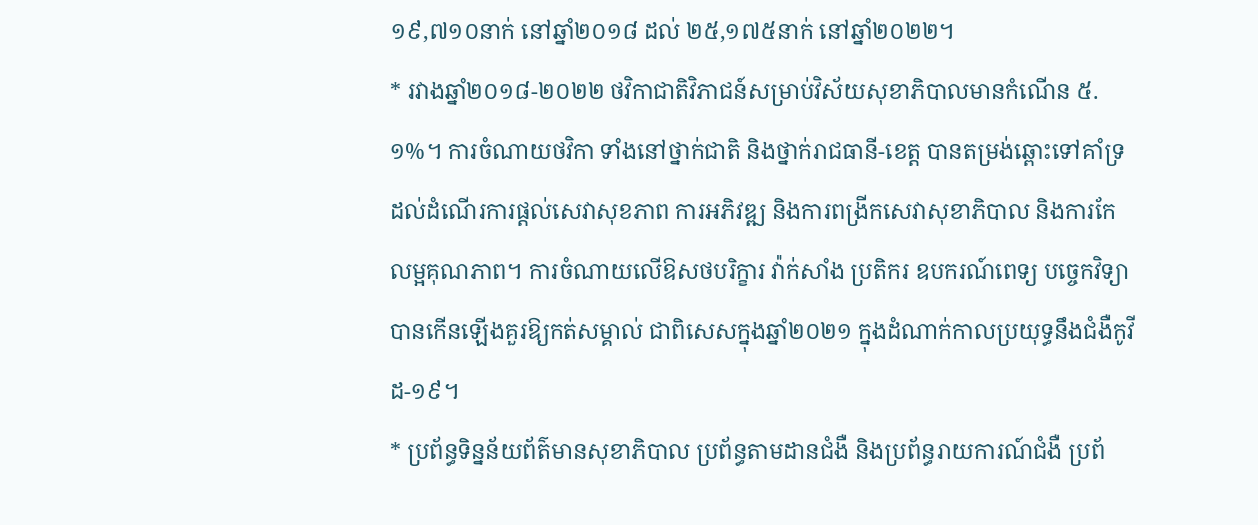១៩,៧១០នាក់ នៅឆ្នាំ២០១៨ ដល់ ២៥,១៧៥នាក់ នៅឆ្នាំ២០២២។
* រវាងឆ្នាំ២០១៨-២០២២ ថវិកាជាតិវិភាជន៍សម្រាប់វិស័យសុខាភិបាលមានកំណើន ៥.១%។ ការចំណាយថវិកា ទាំងនៅថ្នាក់ជាតិ និងថ្នាក់រាជធានី-ខេត្ត បានតម្រង់ឆ្ពោះទៅគាំទ្រដល់ដំណើរការផ្តល់សេវាសុខភាព ការអភិវឌ្ឍ និងការពង្រីកសេវាសុខាភិបាល និងការកែលម្អគុណភាព។ ការចំណាយលើឱសថបរិក្ខារ វ៉ាក់សាំង ប្រតិករ ឧបករណ៍ពេទ្យ បច្ចេកវិទ្យាបានកើនឡើងគួរឱ្យកត់សម្គាល់ ជាពិសេសក្នុងឆ្នាំ២០២១ ក្នុងដំណាក់កាលប្រយុទ្ធនឹងជំងឺកូវីដ-១៩។
* ប្រព័ន្ធទិន្នន័យព័ត៌មានសុខាភិបាល ប្រព័ន្ធតាមដានជំងឺ និងប្រព័ន្ធរាយការណ៍ជំងឺ ប្រព័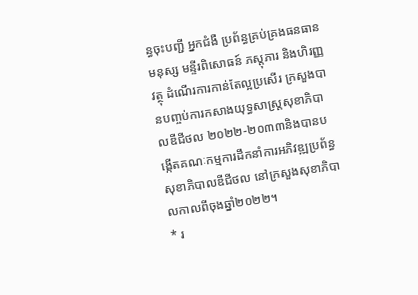ន្ធចុះបញ្ជី អ្នកជំងឺ ប្រព័ន្ធគ្រប់គ្រងធនធានមនុស្ស មន្ទីរពិសោធន៍ ភស្តុភារ និងហិរញ្ញវត្ថុ ដំណើរការកាន់តែល្អប្រសើរ ក្រសួងបានបញ្ចប់ការកសាងយុទ្ធសាស្ត្រសុខាភិបាលឌីជីថល ២០២២-២០៣៣និងបានបង្កើតគណៈកម្មការដឹកនាំការអភិវឌ្ឍប្រព័ន្ធសុខាភិបាលឌីជីថល នៅក្រសួងសុខាភិបាលកាលពីចុងឆ្នាំ២០២២។
* រ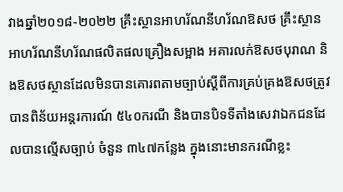វាងឆ្នាំ២០១៨-២០២២ គ្រឹះស្ថានអាហរ័ណនីហរ័ណឱសថ គ្រឹះស្ថានអាហរ័ណនីហរ័ណផលិតផលគ្រឿងសម្អាង អគារលក់ឱសថបុរាណ និងឱសថស្ថានដែលមិនបានគោរពតាមច្បាប់ស្តីពីការគ្រប់គ្រងឱសថត្រូវបានពិន័យអន្តរការណ៍ ៥៤០ករណី និងបានបិទទីតាំងសេវាឯកជនដែលបានល្មើសច្បាប់ ចំនួន ៣៤៧កន្លែង ក្នុងនោះមានករណីខ្លះ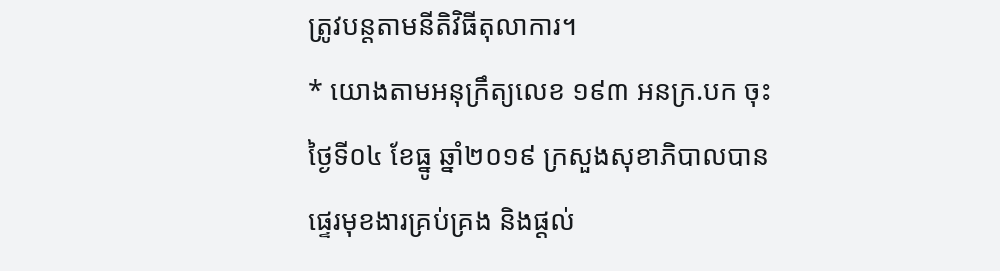ត្រូវបន្តតាមនីតិវិធីតុលាការ។
* យោងតាមអនុក្រឹត្យលេខ ១៩៣ អនក្រ.បក ចុះថ្ងៃទី០៤ ខែធ្នូ ឆ្នាំ២០១៩ ក្រសួងសុខាភិបាលបានផ្ទេរមុខងារគ្រប់គ្រង និងផ្តល់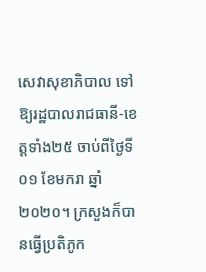សេវាសុខាភិបាល ទៅឱ្យរដ្ឋបាលរាជធានី-ខេត្តទាំង២៥ ចាប់ពីថ្ងៃទី០១ ខែមករា ឆ្នាំ២០២០។ ក្រសួងក៏បានធ្វើប្រតិភូក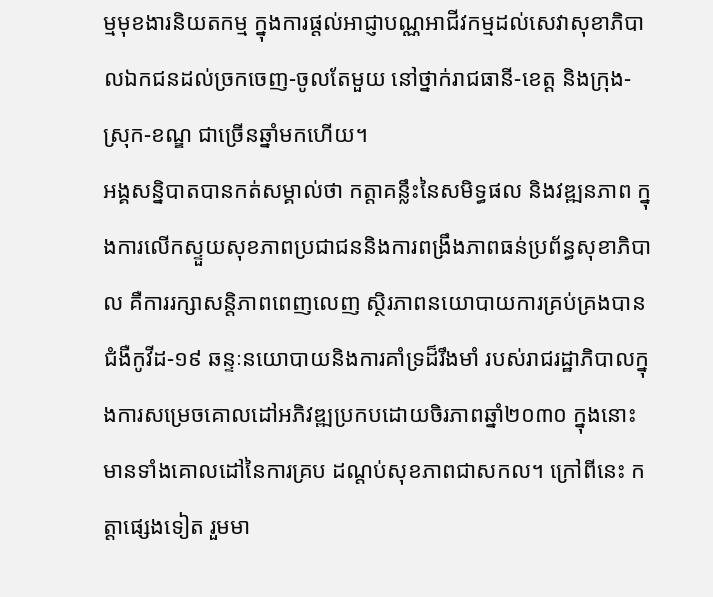ម្មមុខងារនិយតកម្ម ក្នុងការផ្ដល់អាជ្ញាបណ្ណអាជីវកម្មដល់សេវាសុខាភិបាលឯកជនដល់ច្រកចេញ-ចូលតែមួយ នៅថ្នាក់រាជធានី-ខេត្ត និងក្រុង-ស្រុក-ខណ្ឌ ជាច្រើនឆ្នាំមកហើយ។
អង្គសន្និបាតបានកត់សម្គាល់ថា កត្តាគន្លឹះនៃសមិទ្ធផល និងវឌ្ឍនភាព ក្នុងការលើកស្ទួយសុខភាពប្រជាជននិងការពង្រឹងភាពធន់ប្រព័ន្ធសុខាភិបាល គឺការរក្សាសន្តិភាពពេញលេញ ស្ថិរភាពនយោបាយការគ្រប់គ្រងបានជំងឺកូវីដ-១៩ ឆន្ទៈនយោបាយនិងការគាំទ្រដ៏រឹងមាំ របស់រាជរដ្ឋាភិបាលក្នុងការសម្រេចគោលដៅអភិវឌ្ឍប្រកបដោយចិរភាពឆ្នាំ២០៣០ ក្នុងនោះមានទាំងគោលដៅនៃការគ្រប ដណ្តប់សុខភាពជាសកល។ ក្រៅពីនេះ កត្តាផ្សេងទៀត រួមមា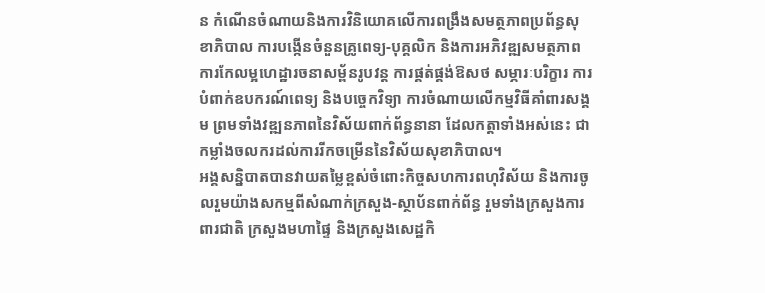ន កំណើនចំណាយនិងការវិនិយោគលើការពង្រឹងសមត្ថភាពប្រព័ន្ធសុខាភិបាល ការបង្កើនចំនួនគ្រូពេទ្យ-បុគ្គលិក និងការអភិវឌ្ឍសមត្ថភាព ការកែលម្អហេដ្ឋារចនាសម្ព័នរូបវន្ត ការផ្គត់ផ្គង់ឱសថ សម្ភារៈបរិក្ខារ ការបំពាក់ឧបករណ៍ពេទ្យ និងបច្ចេកវិទ្យា ការចំណាយលើកម្មវិធីគាំពារសង្គម ព្រមទាំងវឌ្ឍនភាពនៃវិស័យពាក់ព័ន្ធនានា ដែលកត្តាទាំងអស់នេះ ជាកម្លាំងចលករដល់ការរីកចម្រើននៃវិស័យសុខាភិបាល។
អង្គសន្និបាតបានវាយតម្លៃខ្ពស់ចំពោះកិច្ចសហការពហុវិស័យ និងការចូលរួមយ៉ាងសកម្មពីសំណាក់ក្រសួង-ស្ថាប័នពាក់ព័ន្ធ រួមទាំងក្រសួងការពារជាតិ ក្រសួងមហាផ្ទៃ និងក្រសួងសេដ្ឋកិ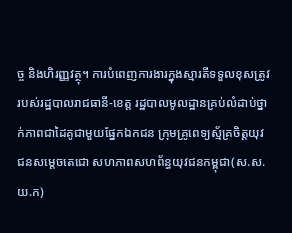ច្ច និងហិរញ្ញវត្ថុ។ ការបំពេញការងារក្នុងស្មារតីទទួលខុសត្រូវរបស់រដ្ឋបាលរាជធានី-ខេត្ត រដ្ឋបាលមូលដ្ឋានគ្រប់លំដាប់ថ្នាក់ភាពជាដៃគូជាមួយផ្នែកឯកជន ក្រុមគ្រូពេទ្យស្ម័គ្រចិត្តយុវជនសម្តេចតេជោ សហភាពសហព័ន្ធយុវជនកម្ពុជា(ស.ស.យ.ក)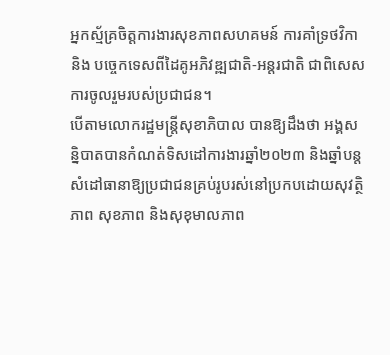អ្នកស្ម័គ្រចិត្តការងារសុខភាពសហគមន៍ ការគាំទ្រថវិកា និង បច្ចេកទេសពីដៃគូអភិវឌ្ឍជាតិ-អន្តរជាតិ ជាពិសេសការចូលរួមរបស់ប្រជាជន។
បើតាមលោករដ្ឋមន្ត្រីសុខាភិបាល បានឱ្យដឹងថា អង្គសន្និបាតបានកំណត់ទិសដៅការងារឆ្នាំ២០២៣ និងឆ្នាំបន្ត សំដៅធានាឱ្យប្រជាជនគ្រប់រូបរស់នៅប្រកបដោយសុវត្ថិភាព សុខភាព និងសុខុមាលភាព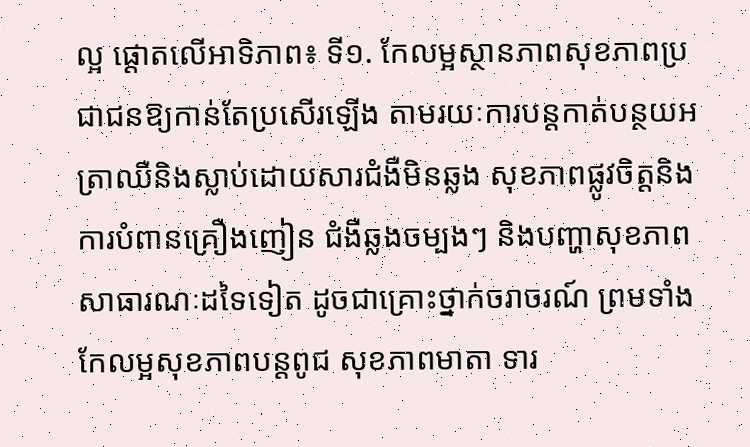ល្អ ផ្តោតលើអាទិភាព៖ ទី១. កែលម្អស្ថានភាពសុខភាពប្រជាជនឱ្យកាន់តែប្រសើរឡើង តាមរយៈការបន្តកាត់បន្ថយអត្រាឈឺនិងស្លាប់ដោយសារជំងឺមិនឆ្លង សុខភាពផ្លូវចិត្តនិងការបំពានគ្រឿងញៀន ជំងឺឆ្លងចម្បងៗ និងបញ្ហាសុខភាពសាធារណៈដទៃទៀត ដូចជាគ្រោះថ្នាក់ចរាចរណ៍ ព្រមទាំងកែលម្អសុខភាពបន្តពូជ សុខភាពមាតា ទារ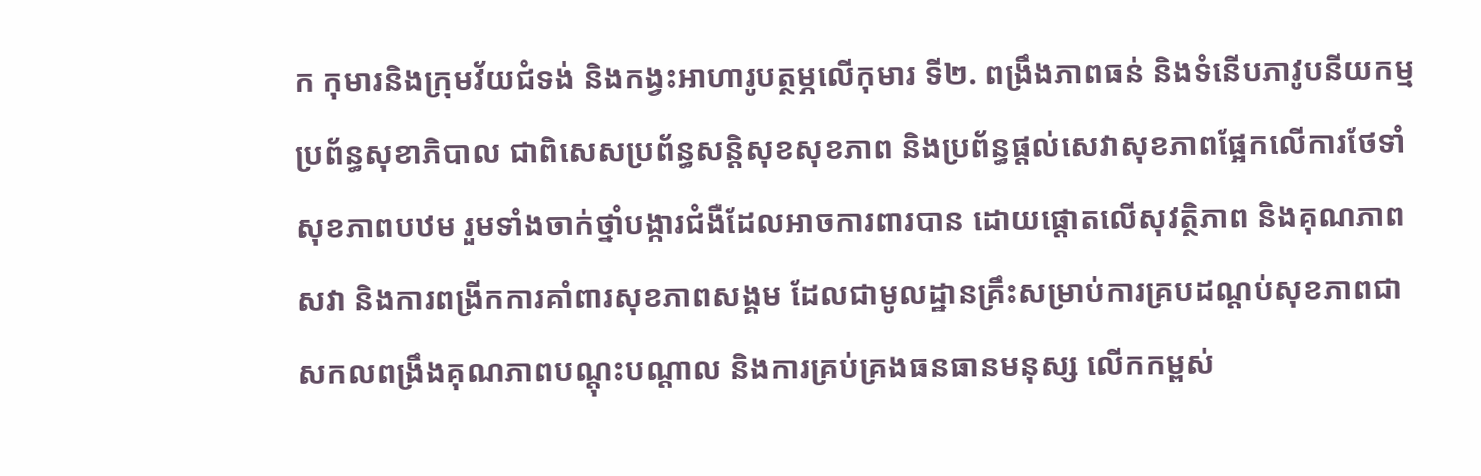ក កុមារនិងក្រុមវ័យជំទង់ និងកង្វះអាហារូបត្ថម្ភលើកុមារ ទី២. ពង្រឹងភាពធន់ និងទំនើបភាវូបនីយកម្មប្រព័ន្ធសុខាភិបាល ជាពិសេសប្រព័ន្ធសន្តិសុខសុខភាព និងប្រព័ន្ធផ្តល់សេវាសុខភាពផ្អែកលើការថែទាំសុខភាពបឋម រួមទាំងចាក់ថ្នាំបង្ការជំងឺដែលអាចការពារបាន ដោយផ្តោតលើសុវត្ថិភាព និងគុណភាពសវា និងការពង្រីកការគាំពារសុខភាពសង្គម ដែលជាមូលដ្ឋានគ្រឹះសម្រាប់ការគ្របដណ្ដប់សុខភាពជាសកលពង្រឹងគុណភាពបណ្តុះបណ្តាល និងការគ្រប់គ្រងធនធានមនុស្ស លើកកម្ពស់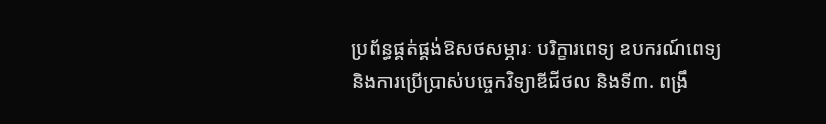ប្រព័ន្ធផ្គត់ផ្គង់ឱសថសម្ភារៈ បរិក្ខារពេទ្យ ឧបករណ៍ពេទ្យ និងការប្រើប្រាស់បច្ចេកវិទ្យាឌីជីថល និងទី៣. ពង្រឹ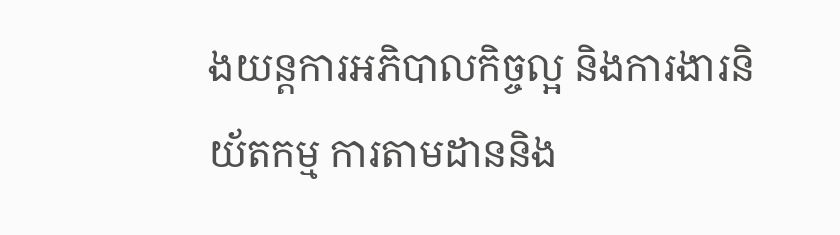ងយន្តការអភិបាលកិច្ចល្អ និងការងារនិយ័តកម្ម ការតាមដាននិង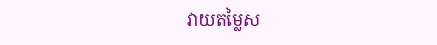វាយតម្លៃស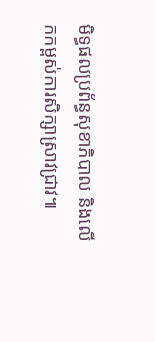មិទ្ធផលប្រព័ន្ធសុខាភិបាល និងលើកកម្ពស់ការសិក្សាស្រាវជ្រាវ៕